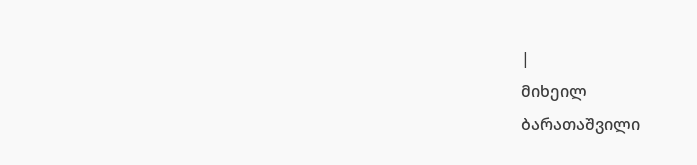|
მიხეილ
ბარათაშვილი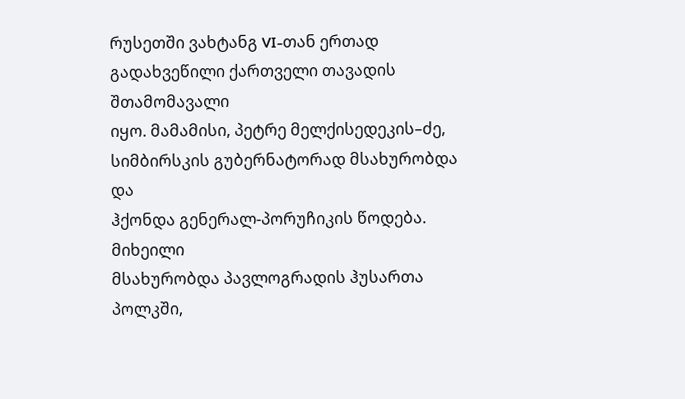რუსეთში ვახტანგ VI-თან ერთად გადახვეწილი ქართველი თავადის შთამომავალი
იყო. მამამისი, პეტრე მელქისედეკის–ძე, სიმბირსკის გუბერნატორად მსახურობდა და
ჰქონდა გენერალ-პორუჩიკის წოდება.
მიხეილი
მსახურობდა პავლოგრადის ჰუსართა პოლკში,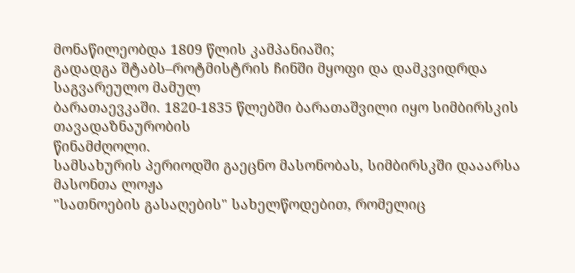მონაწილეობდა 1809 წლის კამპანიაში;
გადადგა შტაბს–როტმისტრის ჩინში მყოფი და დამკვიდრდა საგვარეულო მამულ
ბარათაევკაში. 1820-1835 წლებში ბარათაშვილი იყო სიმბირსკის თავადაზნაურობის
წინამძღოლი.
სამსახურის პერიოდში გაეცნო მასონობას, სიმბირსკში დააარსა მასონთა ლოჟა
"სათნოების გასაღების" სახელწოდებით, რომელიც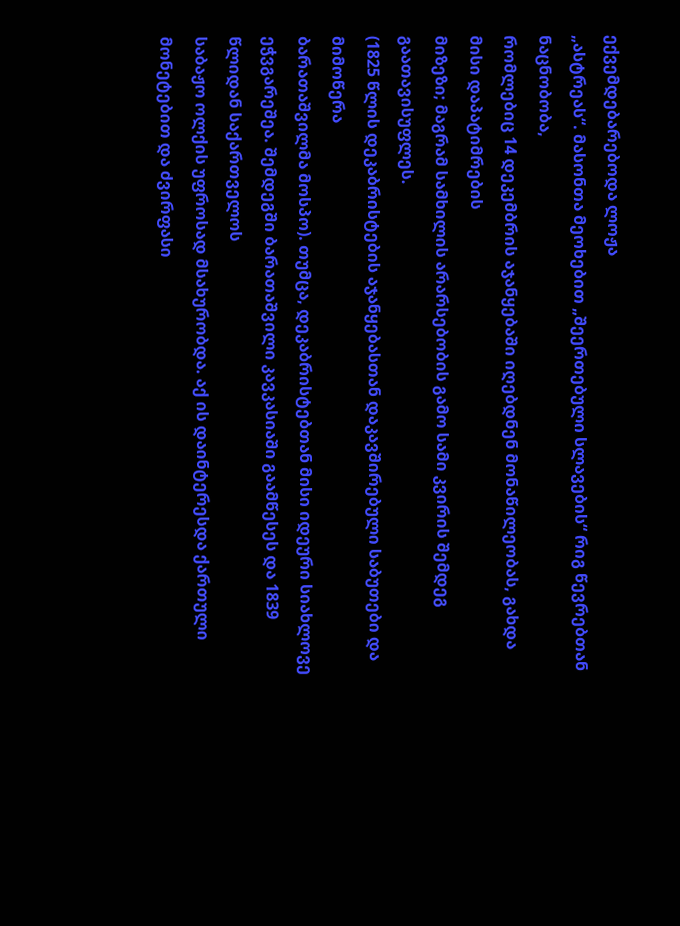ექვემდებარებოდა ლოჟა
„ასტრეას“. მასონთა მეოხებით „შეერთებული სლავების“ რიგ წევრებთან ნაცნობობა,
რომლებიც 14 დეკემბრის აჯანყებაში იღებდნენ მონაწილეობას, გახდა მისი დაპატიმრების
მიზეზი; მაგრამ სამხილის არარსებობის გამო სამი კვირის შემდეგ გაათავისუფლეს.
(1825 წლის დეკაბრისტების აჯანყებასთან დაკავშირებული საბუთები და მიმოწერა
ბარათაშვილმა მოსპო). თუმცა, დეკაბრისტებთან მისი იდეური სიახლოვე
ეჭვგარეშეა. შემდეგში ბარათაშვილი კავკასიაში გაამწესეს და 1839 წლიდან საქართველოს
საბაჟო ოლქის უფროსად მსახურობდა. აქ ის დაინტერესდა ქართული მონეტებით და ძვირფასი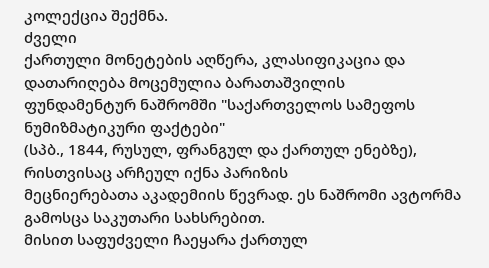კოლექცია შექმნა.
ძველი
ქართული მონეტების აღწერა, კლასიფიკაცია და დათარიღება მოცემულია ბარათაშვილის
ფუნდამენტურ ნაშრომში "საქართველოს სამეფოს ნუმიზმატიკური ფაქტები"
(სპბ., 1844, რუსულ, ფრანგულ და ქართულ ენებზე), რისთვისაც არჩეულ იქნა პარიზის
მეცნიერებათა აკადემიის წევრად. ეს ნაშრომი ავტორმა გამოსცა საკუთარი სახსრებით.
მისით საფუძველი ჩაეყარა ქართულ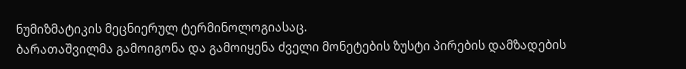ნუმიზმატიკის მეცნიერულ ტერმინოლოგიასაც.
ბარათაშვილმა გამოიგონა და გამოიყენა ძველი მონეტების ზუსტი პირების დამზადების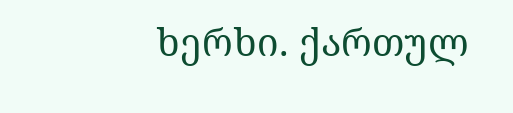ხერხი. ქართულ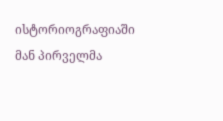ისტორიოგრაფიაში მან პირველმა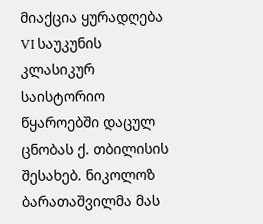მიაქცია ყურადღება VI საუკუნის
კლასიკურ საისტორიო წყაროებში დაცულ ცნობას ქ. თბილისის შესახებ. ნიკოლოზ ბარათაშვილმა მას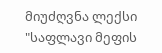მიუძღვნა ლექსი
"საფლავი მეფის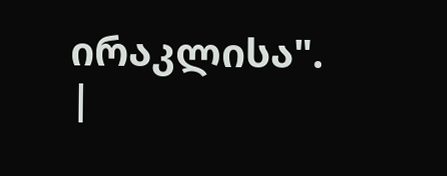ირაკლისა".
|